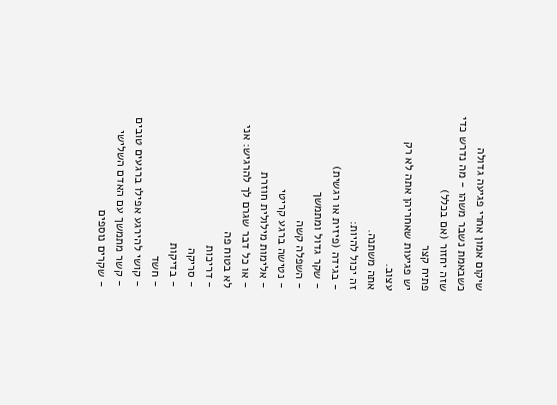שיקום אמון אחרי פגיעה גדולה
כשבאמת נשבר משהו - מה נדרש כדי שזה יחזור (אם בכלל)
פתיח קצר
יש פגיעות שאחריהן אתה לא רק עצוב.
אתה משתנה.
זה יכול להיות:
- בגידה (פיזית או רגשית)
- שקר גדול ומתמשך
- השפלה קשה
- נטישה ברגע קריטי
- אלימות מילולית חוזרת
- או כל דבר שגרם לך להרגיש: אני לא בטוח פה
- דריכות
- סריקה
- בדיקות
- חשד
- קושי להירגע אפילו ברגעים טובים
- קשר מתמשך עם האדם השלישי
- שקרים נוספים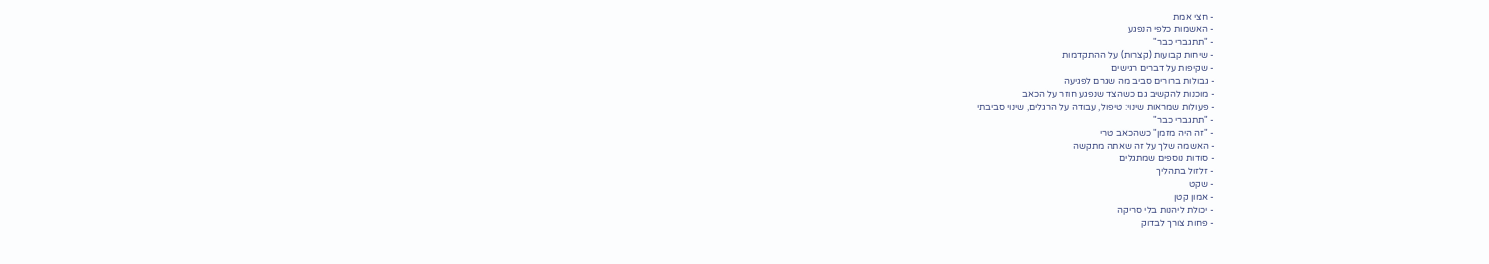- חצי אמת
- האשמות כלפי הנפגע
- "תתגברי כבר"
- שיחות קבועות (קצרות) על ההתקדמות
- שקיפות על דברים רגישים
- גבולות ברורים סביב מה שגרם לפגיעה
- מוכנות להקשיב גם כשהצד שנפגע חוזר על הכאב
- פעולות שמראות שינוי: טיפול, עבודה על הרגלים, שינוי סביבתי
- "תתגברי כבר"
- "זה היה מזמן" כשהכאב טרי
- האשמה שלך על זה שאתה מתקשה
- סודות נוספים שמתגלים
- זלזול בתהליך
- שקט
- אמון קטן
- יכולת ליהנות בלי סריקה
- פחות צורך לבדוק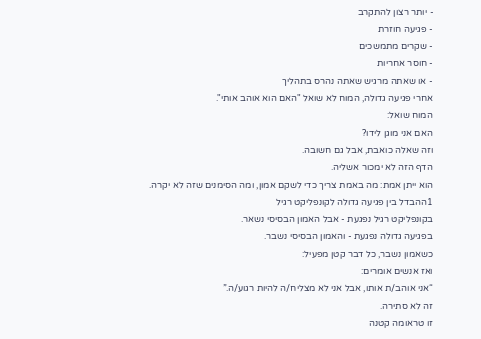- יותר רצון להתקרב
- פגיעה חוזרת
- שקרים מתמשכים
- חוסר אחריות
- או שאתה מרגיש שאתה נהרס בתהליך
אחרי פגיעה גדולה, המוח לא שואל "האם הוא אוהב אותי".
המוח שואל:
האם אני מוגן לידו?
וזה שאלה כואבת, אבל גם חשובה.
הדף הזה לא ימכור אשליה.
הוא ייתן אמת: מה באמת צריך כדי לשקם אמון, ומה הסימנים שזה לא יקרה.
1ההבדל בין פגיעה גדולה לקונפליקט רגיל
בקונפליקט רגיל נפגעת - אבל האמון הבסיסי נשאר.
בפגיעה גדולה נפגעת - והאמון הבסיסי נשבר.
כשאמון נשבר, כל דבר קטן מפעיל:
ואז אנשים אומרים:
“אני אוהב/ת אותו, אבל אני לא מצליח/ה להיות רגוע/ה.”
זה לא סתירה.
זו טראומה קטנה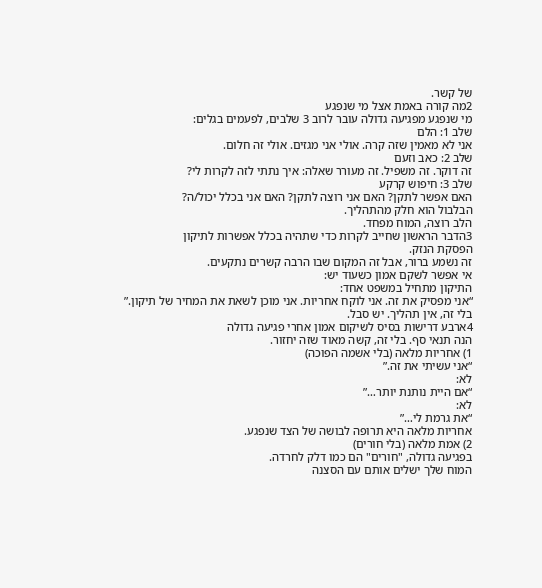של קשר.
2מה קורה באמת אצל מי שנפגע
מי שנפגע מפגיעה גדולה עובר לרוב 3 שלבים, לפעמים בגלים:
שלב 1: הלם
אני לא מאמין שזה קרה. אולי אני מגזים. אולי זה חלום.
שלב 2: כאב וזעם
זה דוקר. זה משפיל. זה מעורר שאלה: איך נתתי לזה לקרות לי?
שלב 3: חיפוש קרקע
האם אפשר לתקן? האם אני רוצה לתקן? האם אני בכלל יכול/ה?
הבלבול הוא חלק מהתהליך.
הלב רוצה, המוח מפחד.
3הדבר הראשון שחייב לקרות כדי שתהיה בכלל אפשרות לתיקון
הפסקת הנזק.
זה נשמע ברור, אבל זה המקום שבו הרבה קשרים נתקעים.
אי אפשר לשקם אמון כשעוד יש:
התיקון מתחיל במשפט אחד:
“אני מפסיק את זה. אני לוקח אחריות. אני מוכן לשאת את המחיר של תיקון.”
בלי זה, אין תהליך. יש סבל.
4ארבע דרישות בסיס לשיקום אמון אחרי פגיעה גדולה
הנה תנאי סף. בלי זה, קשה מאוד שזה יחזור.
1) אחריות מלאה (בלי אשמה הפוכה)
“אני עשיתי את זה.”
לא:
“אם היית נותנת יותר…”
לא:
“את גרמת לי…”
אחריות מלאה היא תרופה לבושה של הצד שנפגע.
2) אמת מלאה (בלי חורים)
בפגיעה גדולה, "חורים" הם כמו דלק לחרדה.
המוח שלך ישלים אותם עם הסצנה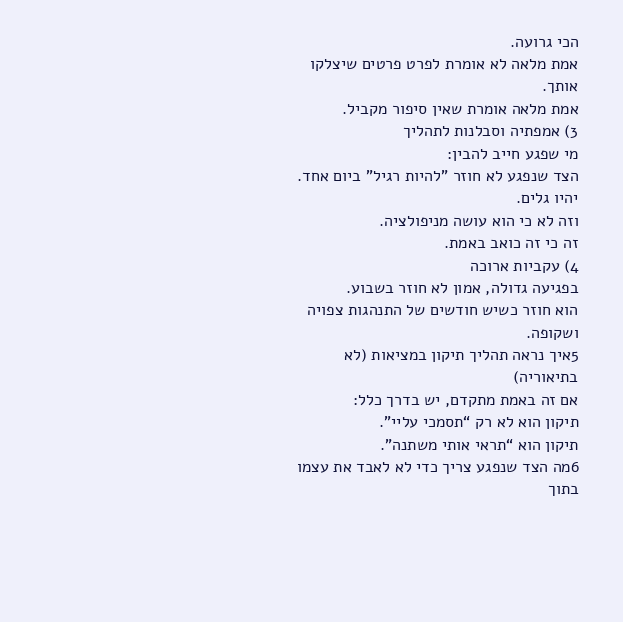הכי גרועה.
אמת מלאה לא אומרת לפרט פרטים שיצלקו אותך.
אמת מלאה אומרת שאין סיפור מקביל.
3) אמפתיה וסבלנות לתהליך
מי שפגע חייב להבין:
הצד שנפגע לא חוזר "להיות רגיל" ביום אחד.
יהיו גלים.
וזה לא כי הוא עושה מניפולציה.
זה כי זה כואב באמת.
4) עקביות ארוכה
בפגיעה גדולה, אמון לא חוזר בשבוע.
הוא חוזר כשיש חודשים של התנהגות צפויה ושקופה.
5איך נראה תהליך תיקון במציאות (לא בתיאוריה)
אם זה באמת מתקדם, יש בדרך כלל:
תיקון הוא לא רק “תסמכי עליי”.
תיקון הוא “תראי אותי משתנה”.
6מה הצד שנפגע צריך כדי לא לאבד את עצמו בתוך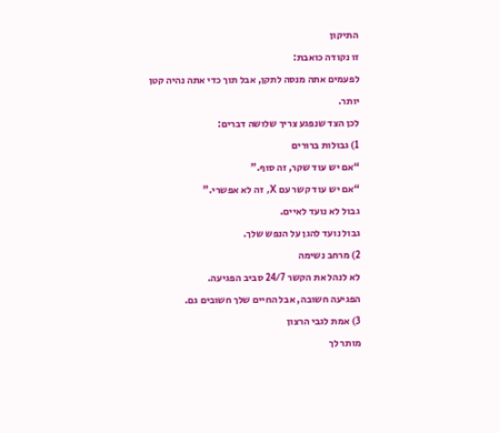התיקון
זו נקודה כואבת:
לפעמים אתה מנסה לתקן, אבל תוך כדי אתה נהיה קטן יותר.
לכן הצד שנפגע צריך שלושה דברים:
1) גבולות ברורים
“אם יש עוד שקר, זה סוף.”
“אם יש עוד קשר עם X, זה לא אפשרי.”
גבול לא נועד לאיים.
גבול נועד להגן על הנפש שלך.
2) מרחב נשימה
לא לנהל את הקשר 24/7 סביב הפגיעה.
הפגיעה חשובה, אבל החיים שלך חשובים גם.
3) אמת לגבי הרצון
מותר לך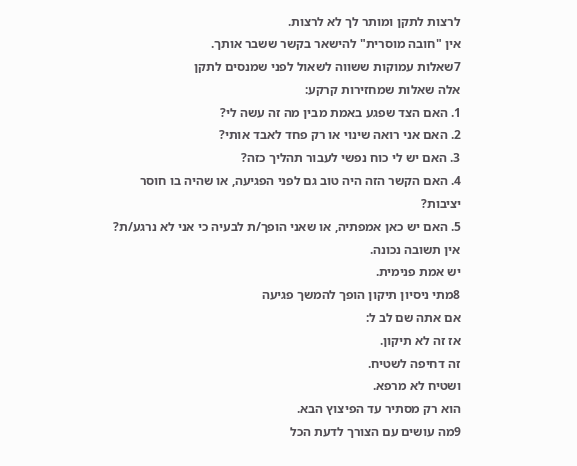לרצות לתקן ומותר לך לא לרצות.
אין "חובה מוסרית" להישאר בקשר ששבר אותך.
7שאלות עמוקות ששווה לשאול לפני שמנסים לתקן
אלה שאלות שמחזירות קרקע:
1. האם הצד שפגע באמת מבין מה זה עשה לי?
2. האם אני רואה שינוי או רק פחד לאבד אותי?
3. האם יש לי כוח נפשי לעבור תהליך כזה?
4. האם הקשר הזה היה טוב גם לפני הפגיעה, או שהיה בו חוסר יציבות?
5. האם יש כאן אמפתיה, או שאני הופך/ת לבעיה כי אני לא נרגע/ת?
אין תשובה נכונה.
יש אמת פנימית.
8מתי ניסיון תיקון הופך להמשך פגיעה
אם אתה שם לב ל:
אז זה לא תיקון.
זה דחיפה לשטיח.
ושטיח לא מרפא.
הוא רק מסתיר עד הפיצוץ הבא.
9מה עושים עם הצורך לדעת הכל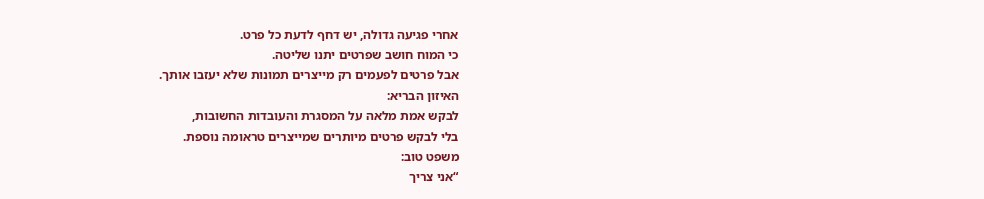אחרי פגיעה גדולה, יש דחף לדעת כל פרט.
כי המוח חושב שפרטים יתנו שליטה.
אבל פרטים לפעמים רק מייצרים תמונות שלא יעזבו אותך.
האיזון הבריא:
לבקש אמת מלאה על המסגרת והעובדות החשובות,
בלי לבקש פרטים מיותרים שמייצרים טראומה נוספת.
משפט טוב:
“אני צריך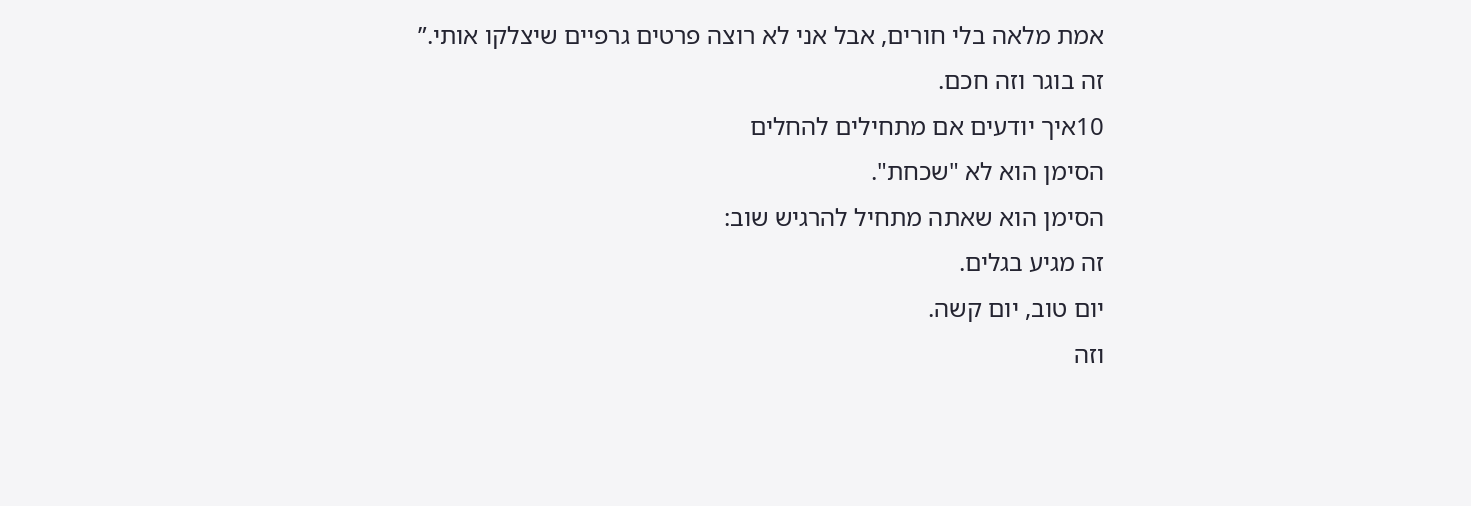אמת מלאה בלי חורים, אבל אני לא רוצה פרטים גרפיים שיצלקו אותי.”
זה בוגר וזה חכם.
10איך יודעים אם מתחילים להחלים
הסימן הוא לא "שכחת".
הסימן הוא שאתה מתחיל להרגיש שוב:
זה מגיע בגלים.
יום טוב, יום קשה.
וזה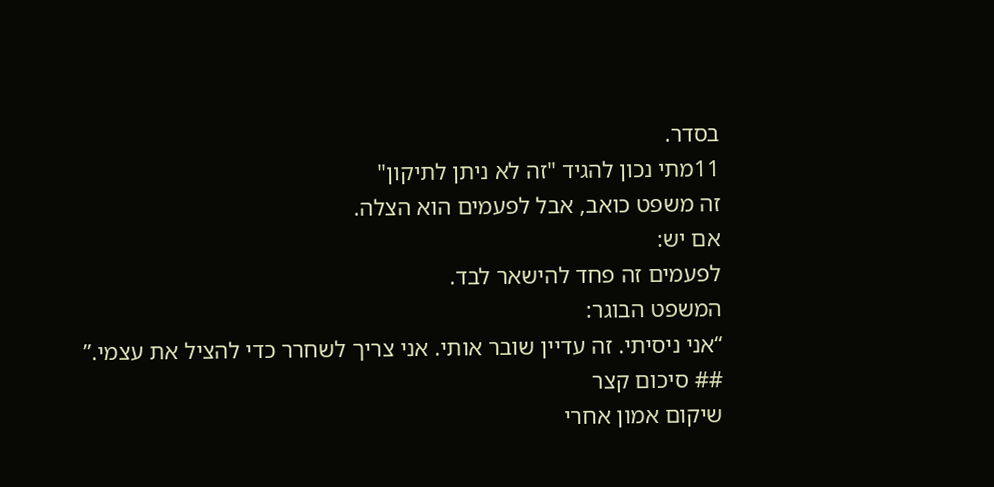בסדר.
11מתי נכון להגיד "זה לא ניתן לתיקון"
זה משפט כואב, אבל לפעמים הוא הצלה.
אם יש:
לפעמים זה פחד להישאר לבד.
המשפט הבוגר:
“אני ניסיתי. זה עדיין שובר אותי. אני צריך לשחרר כדי להציל את עצמי.”
## סיכום קצר
שיקום אמון אחרי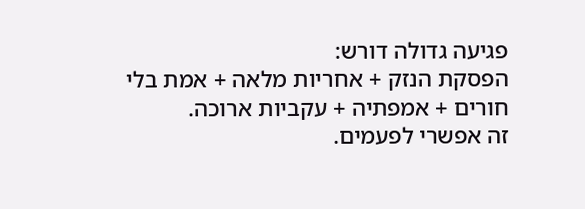פגיעה גדולה דורש:
הפסקת הנזק + אחריות מלאה + אמת בלי חורים + אמפתיה + עקביות ארוכה.
זה אפשרי לפעמים.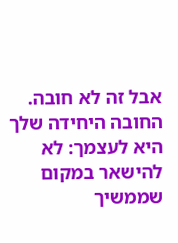אבל זה לא חובה.
החובה היחידה שלך היא לעצמך: לא להישאר במקום שממשיך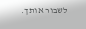לשבור אותך.